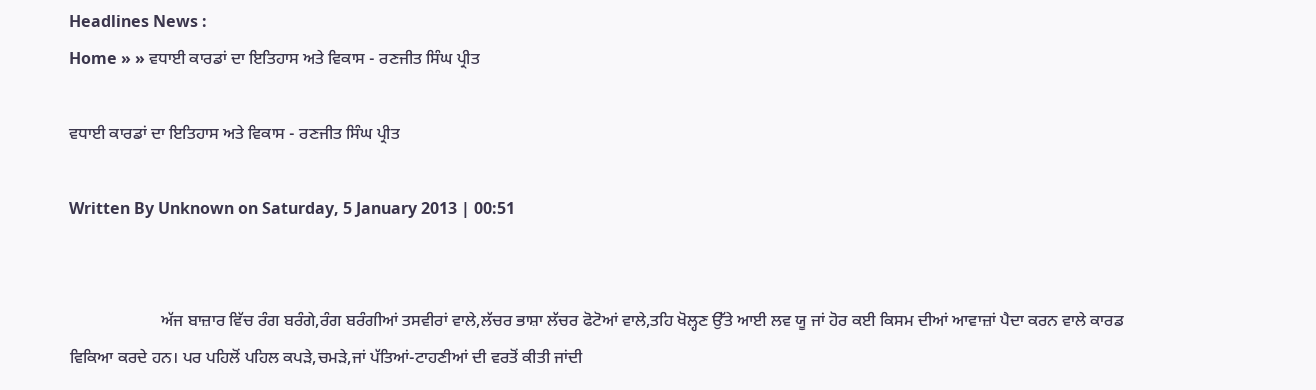Headlines News :
Home » » ਵਧਾਈ ਕਾਰਡਾਂ ਦਾ ਇਤਿਹਾਸ ਅਤੇ ਵਿਕਾਸ - ਰਣਜੀਤ ਸਿੰਘ ਪ੍ਰੀਤ

ਵਧਾਈ ਕਾਰਡਾਂ ਦਾ ਇਤਿਹਾਸ ਅਤੇ ਵਿਕਾਸ - ਰਣਜੀਤ ਸਿੰਘ ਪ੍ਰੀਤ

Written By Unknown on Saturday, 5 January 2013 | 00:51


                      ਅੱਜ ਬਾਜ਼ਾਰ ਵਿੱਚ ਰੰਗ ਬਰੰਗੇ,ਰੰਗ ਬਰੰਗੀਆਂ ਤਸਵੀਰਾਂ ਵਾਲੇ,ਲੱਚਰ ਭਾਸ਼ਾ ਲੱਚਰ ਫੋਟੋਆਂ ਵਾਲੇ,ਤਹਿ ਖੋਲ੍ਹਣ ਉੱਤੇ ਆਈ ਲਵ ਯੂ ਜਾਂ ਹੋਰ ਕਈ ਕਿਸਮ ਦੀਆਂ ਆਵਾਜ਼ਾਂ ਪੈਦਾ ਕਰਨ ਵਾਲੇ ਕਾਰਡ ਵਿਕਿਆ ਕਰਦੇ ਹਨ। ਪਰ ਪਹਿਲੋਂ ਪਹਿਲ ਕਪੜੇ,ਚਮੜੇ,ਜਾਂ ਪੱਤਿਆਂ-ਟਾਹਣੀਆਂ ਦੀ ਵਰਤੋਂ ਕੀਤੀ ਜਾਂਦੀ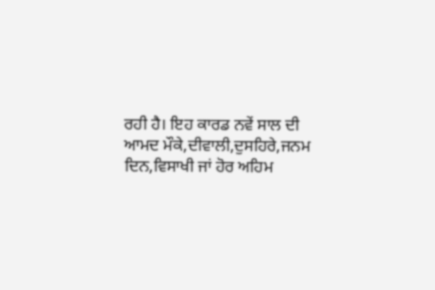ਰਹੀ ਹੈ। ਇਹ ਕਾਰਡ ਨਵੇਂ ਸਾਲ ਦੀ ਆਮਦ ਮੌਕੇ,ਦੀਵਾਲੀ,ਦੁਸਹਿਰੇ,ਜਨਮ ਦਿਨ,ਵਿਸਾਖੀ ਜਾਂ ਹੋਰ ਅਹਿਮ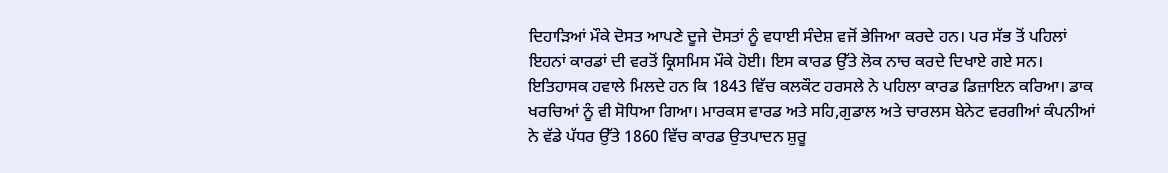ਦਿਹਾੜਿਆਂ ਮੌਕੇ ਦੋਸਤ ਆਪਣੇ ਦੂਜੇ ਦੋਸਤਾਂ ਨੂੰ ਵਧਾਈ ਸੰਦੇਸ਼ ਵਜੋਂ ਭੇਜਿਆ ਕਰਦੇ ਹਨ। ਪਰ ਸੱਭ ਤੋਂ ਪਹਿਲਾਂ ਇਹਨਾਂ ਕਾਰਡਾਂ ਦੀ ਵਰਤੋਂ ਕ੍ਰਿਸਮਿਸ ਮੌਕੇ ਹੋਈ। ਇਸ ਕਾਰਡ ਉੱਤੇ ਲੋਕ ਨਾਚ ਕਰਦੇ ਦਿਖਾਏ ਗਏ ਸਨ। ਇਤਿਹਾਸਕ ਹਵਾਲੇ ਮਿਲਦੇ ਹਨ ਕਿ 1843 ਵਿੱਚ ਕਲਕੌਟ ਹਰਸਲੇ ਨੇ ਪਹਿਲਾ ਕਾਰਡ ਡਿਜ਼ਾਇਨ ਕਰਿਆ। ਡਾਕ ਖਰਚਿਆਂ ਨੂੰ ਵੀ ਸੋਧਿਆ ਗਿਆ। ਮਾਰਕਸ ਵਾਰਡ ਅਤੇ ਸਹਿ,ਗੁਡਾਲ ਅਤੇ ਚਾਰਲਸ ਬੇਨੇਟ ਵਰਗੀਆਂ ਕੰਪਨੀਆਂ ਨੇ ਵੱਡੇ ਪੱਧਰ ਉੱਤੇ 1860 ਵਿੱਚ ਕਾਰਡ ਉਤਪਾਦਨ ਸ਼ੁਰੂ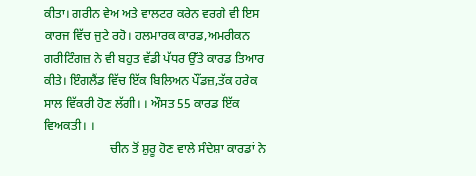ਕੀਤਾ। ਗਰੀਨ ਵੇਅ ਅਤੇ ਵਾਲਟਰ ਕਰੇਨ ਵਰਗੇ ਵੀ ਇਸ ਕਾਰਜ ਵਿੱਚ ਜੁਟੇ ਰਹੋ। ਹਲਮਾਰਕ ਕਾਰਡ,ਅਮਰੀਕਨ ਗਰੀਟਿੰਗਜ਼ ਨੇ ਵੀ ਬਹੁਤ ਵੱਡੀ ਪੱਧਰ ਉੱਤੇ ਕਾਰਡ ਤਿਆਰ ਕੀਤੇ। ਇੰਗਲੈਂਡ ਵਿੱਚ ਇੱਕ ਬਿਲਿਅਨ ਪੌਂਡਜ਼,ਤੱਕ ਹਰੇਕ ਸਾਲ ਵਿੱਕਰੀ ਹੋਣ ਲੱਗੀ। । ਔਸਤ 55 ਕਾਰਡ ਇੱਕ ਵਿਅਕਤੀ। ।
                     ਚੀਨ ਤੋਂ ਸ਼ੁਰੂ ਹੋਣ ਵਾਲੇ ਸੰਦੇਸ਼ਾ ਕਾਰਡਾਂ ਨੇ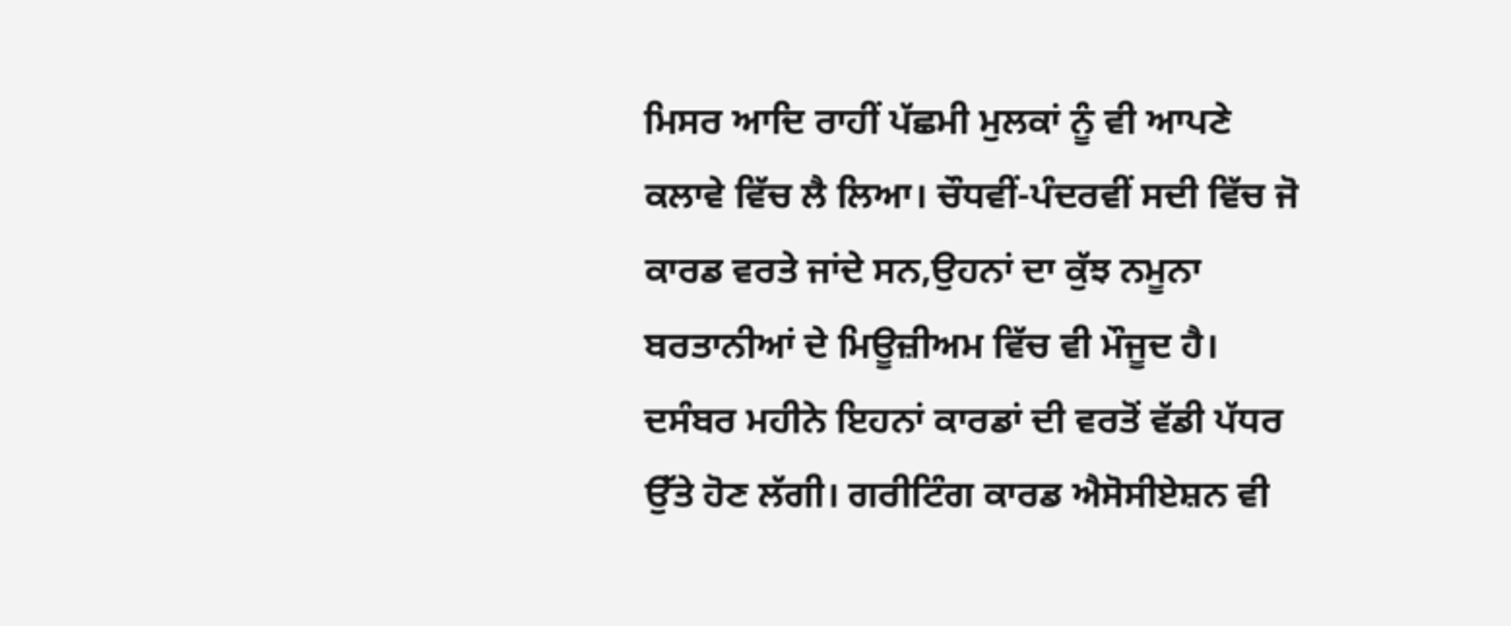ਮਿਸਰ ਆਦਿ ਰਾਹੀਂ ਪੱਛਮੀ ਮੁਲਕਾਂ ਨੂੰ ਵੀ ਆਪਣੇ ਕਲਾਵੇ ਵਿੱਚ ਲੈ ਲਿਆ। ਚੌਧਵੀਂ-ਪੰਦਰਵੀਂ ਸਦੀ ਵਿੱਚ ਜੋ ਕਾਰਡ ਵਰਤੇ ਜਾਂਦੇ ਸਨ,ਉਹਨਾਂ ਦਾ ਕੁੱਝ ਨਮੂਨਾ ਬਰਤਾਨੀਆਂ ਦੇ ਮਿਊਜ਼ੀਅਮ ਵਿੱਚ ਵੀ ਮੌਜੂਦ ਹੈ। ਦਸੰਬਰ ਮਹੀਨੇ ਇਹਨਾਂ ਕਾਰਡਾਂ ਦੀ ਵਰਤੋਂ ਵੱਡੀ ਪੱਧਰ ਉੱਤੇ ਹੋਣ ਲੱਗੀ। ਗਰੀਟਿੰਗ ਕਾਰਡ ਐਸੋਸੀਏਸ਼ਨ ਵੀ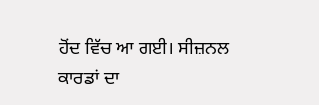ਹੋਂਦ ਵਿੱਚ ਆ ਗਈ। ਸੀਜ਼ਨਲ ਕਾਰਡਾਂ ਦਾ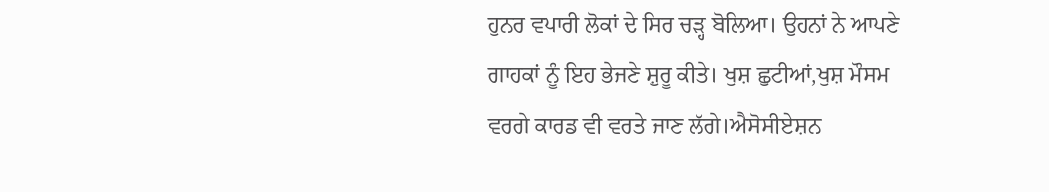ਹੁਨਰ ਵਪਾਰੀ ਲੋਕਾਂ ਦੇ ਸਿਰ ਚੜ੍ਹ ਬੋਲਿਆ। ਉਹਨਾਂ ਨੇ ਆਪਣੇ ਗਾਹਕਾਂ ਨੂੰ ਇਹ ਭੇਜਣੇ ਸ਼ੁਰੂ ਕੀਤੇ। ਖੁਸ਼ ਛੁਟੀਆਂ,ਖੁਸ਼ ਮੌਸਮ ਵਰਗੇ ਕਾਰਡ ਵੀ ਵਰਤੇ ਜਾਣ ਲੱਗੇ।ਐਸੋਸੀਏਸ਼ਨ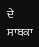ਦੇ ਸਾਬਕਾ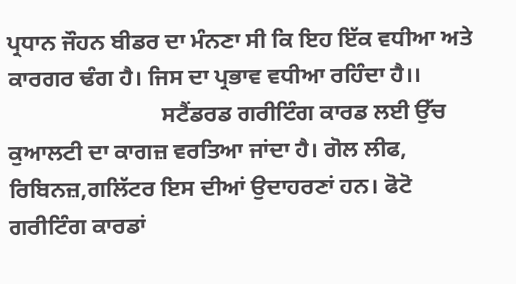ਪ੍ਰਧਾਨ ਜੌਹਨ ਬੀਡਰ ਦਾ ਮੰਨਣਾ ਸੀ ਕਿ ਇਹ ਇੱਕ ਵਧੀਆ ਅਤੇ ਕਾਰਗਰ ਢੰਗ ਹੈ। ਜਿਸ ਦਾ ਪ੍ਰਭਾਵ ਵਧੀਆ ਰਹਿੰਦਾ ਹੈ।।
                           ਸਟੈਂਡਰਡ ਗਰੀਟਿੰਗ ਕਾਰਡ ਲਈ ਉੱਚ ਕੁਆਲਟੀ ਦਾ ਕਾਗਜ਼ ਵਰਤਿਆ ਜਾਂਦਾ ਹੈ। ਗੋਲ ਲੀਫ, ਰਿਬਿਨਜ਼,ਗਲਿੱਟਰ ਇਸ ਦੀਆਂ ਉਦਾਹਰਣਾਂ ਹਨ। ਫੋਟੋ ਗਰੀਟਿੰਗ ਕਾਰਡਾਂ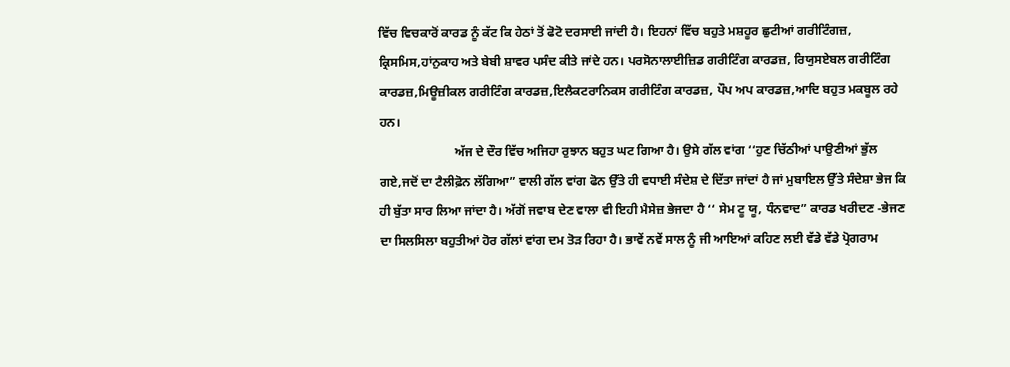ਵਿੱਚ ਵਿਚਕਾਰੋਂ ਕਾਰਡ ਨੂੰ ਕੱਟ ਕਿ ਹੇਠਾਂ ਤੋਂ ਫੋਟੋ ਦਰਸਾਈ ਜਾਂਦੀ ਹੈ। ਇਹਨਾਂ ਵਿੱਚ ਬਹੁਤੇ ਮਸ਼ਹੂਰ ਛੁਟੀਆਂ ਗਰੀਟਿੰਗਜ਼, ਕ੍ਰਿਸਮਿਸ,ਹਾਂਨੁਕਾਹ ਅਤੇ ਬੇਬੀ ਸ਼ਾਵਰ ਪਸੰਦ ਕੀਤੇ ਜਾਂਦੇ ਹਨ। ਪਰਸੋਨਾਲਾਈਜ਼ਿਡ ਗਰੀਟਿੰਗ ਕਾਰਡਜ਼, ਰਿਯੁਸਏਬਲ ਗਰੀਟਿੰਗ ਕਾਰਡਜ਼,ਮਿਊਜ਼ੀਕਲ ਗਰੀਟਿੰਗ ਕਾਰਡਜ਼,ਇਲੈਕਟਰਾਨਿਕਸ ਗਰੀਟਿੰਗ ਕਾਰਡਜ਼, ਪੌਪ ਅਪ ਕਾਰਡਜ਼,ਆਦਿ ਬਹੁਤ ਮਕਬੂਲ ਰਹੇ ਹਨ।
                        ਅੱਜ ਦੇ ਦੌਰ ਵਿੱਚ ਅਜਿਹਾ ਰੁਝਾਨ ਬਹੁਤ ਘਟ ਗਿਆ ਹੈ। ਉਸੇ ਗੱਲ ਵਾਂਗ ‘‘ਹੁਣ ਚਿੱਠੀਆਂ ਪਾਉਣੀਆਂ ਭੁੱਲ ਗਏ,ਜਦੋਂ ਦਾ ਟੈਲੀਫ਼ੋਨ ਲੱਗਿਆ” ਵਾਲੀ ਗੱਲ ਵਾਂਗ ਫੋਨ ਉੱਤੇ ਹੀ ਵਧਾਈ ਸੰਦੇਸ਼ ਦੇ ਦਿੱਤਾ ਜਾਂਦਾਂ ਹੈ ਜਾਂ ਮੁਬਾਇਲ ਉੱਤੇ ਸੰਦੇਸ਼ਾ ਭੇਜ ਕਿ ਹੀ ਬੁੱਤਾ ਸਾਰ ਲਿਆ ਜਾਂਦਾ ਹੈ। ਅੱਗੋਂ ਜਵਾਬ ਦੇਣ ਵਾਲਾ ਵੀ ਇਹੀ ਮੈਸੇਜ਼ ਭੇਜਦਾ ਹੈ ‘‘ ਸੇਮ ਟੂ ਯੂ, ਧੰਨਵਾਦ” ਕਾਰਡ ਖਰੀਦਣ -ਭੇਜਣ ਦਾ ਸਿਲਸਿਲਾ ਬਹੁਤੀਆਂ ਹੋਰ ਗੱਲਾਂ ਵਾਂਗ ਦਮ ਤੋੜ ਰਿਹਾ ਹੈ। ਭਾਵੇਂ ਨਵੇਂ ਸਾਲ ਨੂੰ ਜੀ ਆਇਆਂ ਕਹਿਣ ਲਈ ਵੱਡੇ ਵੱਡੇ ਪ੍ਰੋਗਰਾਮ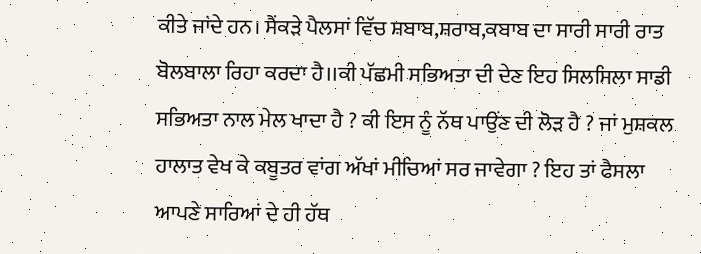ਕੀਤੇ ਜਾਂਦੇ ਹਨ। ਸੈਂਕੜੇ ਪੈਲਸਾਂ ਵਿੱਚ ਸ਼ਬਾਬ,ਸ਼ਰਾਬ,ਕਬਾਬ ਦਾ ਸਾਰੀ ਸਾਰੀ ਰਾਤ ਬੋਲਬਾਲਾ ਰਿਹਾ ਕਰਦਾ ਹੈ।।ਕੀ ਪੱਛਮੀ ਸਭਿਅਤਾ ਦੀ ਦੇਣ ਇਹ ਸਿਲਸਿਲਾ ਸਾਡੀ ਸਭਿਅਤਾ ਨਾਲ ਮੇਲ ਖਾਦਾ ਹੈ ? ਕੀ ਇਸ ਨੂੰ ਨੱਥ ਪਾਉਂਣ ਦੀ ਲੋੜ ਹੈ ? ਜਾਂ ਮੁਸ਼ਕਲ ਹਾਲਾਤ ਵੇਖ ਕੇ ਕਬੂਤਰ ਵਾਂਗ ਅੱਖਾਂ ਮੀਚਿਆਂ ਸਰ ਜਾਵੇਗਾ ? ਇਹ ਤਾਂ ਫੈਸਲਾ ਆਪਣੇ ਸਾਰਿਆਂ ਦੇ ਹੀ ਹੱਥ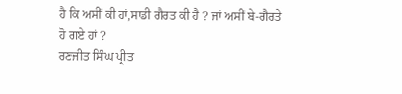ਹੈ ਕਿ ਅਸੀਂ ਕੀ ਹਾਂ,ਸਾਡੀ ਗੈਰਤ ਕੀ ਹੈ ? ਜਾਂ ਅਸੀਂ ਬੇ-ਗੈਰਤੇ ਹੋ ਗਏ ਹਾਂ ?
ਰਣਜੀਤ ਸਿੰਘ ਪ੍ਰੀਤ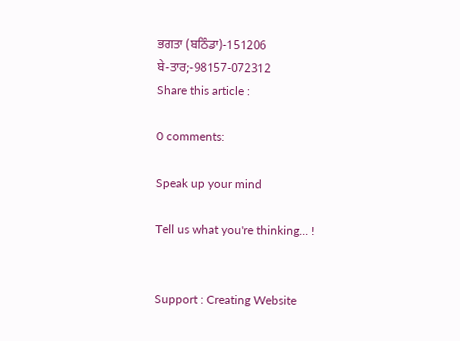ਭਗਤਾ (ਬਠਿੰਡਾ)-151206
ਬੇ-ਤਾਰ;-98157-072312
Share this article :

0 comments:

Speak up your mind

Tell us what you're thinking... !


Support : Creating Website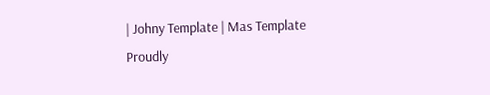| Johny Template | Mas Template
Proudly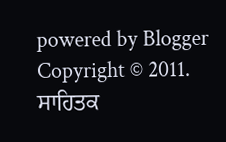powered by Blogger
Copyright © 2011. ਸਾਹਿਤਕ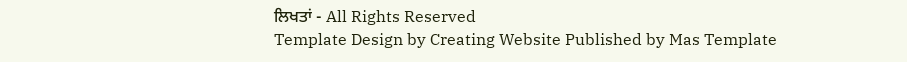ਲਿਖਤਾਂ - All Rights Reserved
Template Design by Creating Website Published by Mas Template